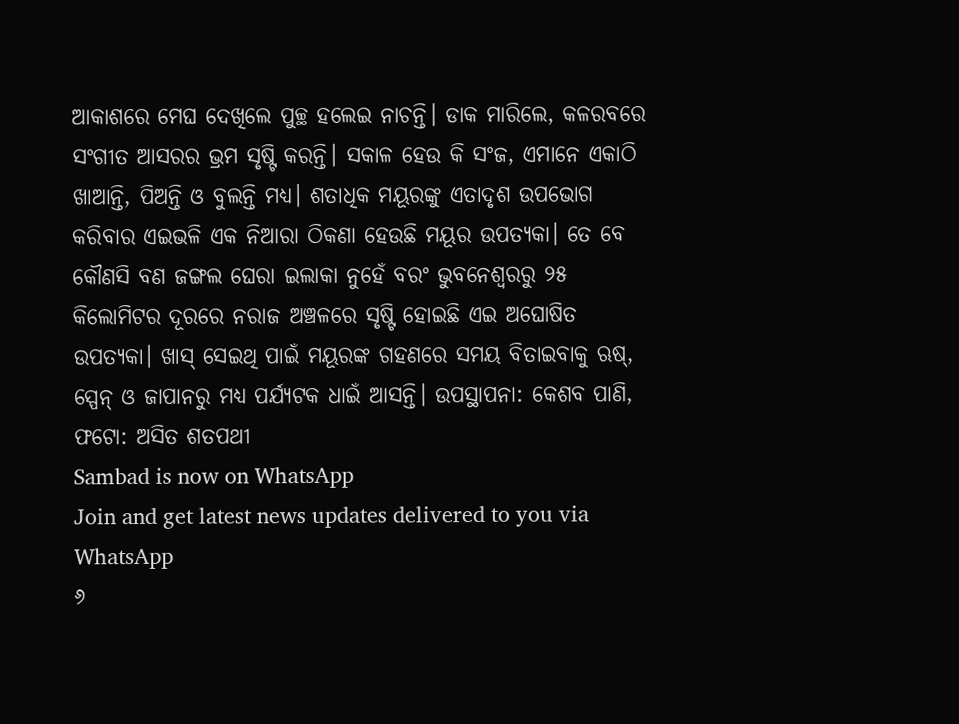ଆକାଶରେ ମେଘ ଦେଖିଲେ ପୁଚ୍ଛ ହଲେଇ ନାଚନ୍ତି। ଡାକ ମାରିଲେ, କଳରବରେ ସଂଗୀତ ଆସରର ଭ୍ରମ ସୃଷ୍ଟି କରନ୍ତି। ସକାଳ ହେଉ କି ସଂଜ, ଏମାନେ ଏକାଠି ଖାଆନ୍ତି, ପିଅନ୍ତି ଓ ବୁଲନ୍ତି ମଧ୍ୟ। ଶତାଧିକ ମୟୂରଙ୍କୁ ଏତାଦୃଶ ଉପଭୋଗ କରିବାର ଏଇଭଳି ଏକ ନିଆରା ଠିକଣା ହେଉଛି ମୟୂର ଉପତ୍ୟକା। ତେ ବେ କୌଣସି ବଣ ଜଙ୍ଗଲ ଘେରା ଇଲାକା ନୁହେଁ ବରଂ ଭୁବନେଶ୍ୱରରୁ ୨୫ କିଲୋମିଟର ଦୂରରେ ନରାଜ ଅଞ୍ଚଳରେ ସୃଷ୍ଟି ହୋଇଛି ଏଇ ଅଘୋଷିତ ଉପତ୍ୟକା। ଖାସ୍ ସେଇଥି ପାଇଁ ମୟୂରଙ୍କ ଗହଣରେ ସମୟ ବିତାଇବାକୁ ଋଷ୍, ସ୍ପେନ୍ ଓ ଜାପାନରୁ ମଧ୍ୟ ପର୍ଯ୍ୟଟକ ଧାଇଁ ଆସନ୍ତି। ଉପସ୍ଥାପନା: କେଶବ ପାଣି, ଫଟୋ: ଅସିତ ଶତପଥୀ
Sambad is now on WhatsApp
Join and get latest news updates delivered to you via WhatsApp
୬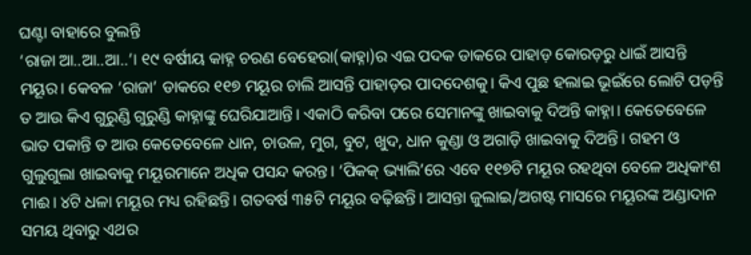ଘଣ୍ଟା ବାହାରେ ବୁଲନ୍ତି
‘ରାଜା ଆ..ଆ..ଆ..’। ୧୯ ବର୍ଷୀୟ କାହ୍ନ ଚରଣ ବେହେରା(କାହ୍ନା)ର ଏଇ ପଦକ ଡାକରେ ପାହାଡ଼ କୋରଡ଼ରୁ ଧାଇଁ ଆସନ୍ତି ମୟୂର। କେବଳ ‘ରାଜା’ ଡାକରେ ୧୧୭ ମୟୂର ଚାଲି ଆସନ୍ତି ପାହାଡ଼ର ପାଦଦେଶକୁ। କିଏ ପୁଛ ହଲାଇ ଭୂଇଁରେ ଲୋଟି ପଡ଼ନ୍ତି ତ ଆଉ କିଏ ଗୁରୁଣ୍ଡି ଗୁରୁଣ୍ଡି କାହ୍ନାଙ୍କୁ ଘେରିଯାଆନ୍ତି। ଏକାଠି କରିବା ପରେ ସେମାନଙ୍କୁ ଖାଇବାକୁ ଦିଅନ୍ତି କାହ୍ନା। କେତେବେଳେ ଭାତ ପକାନ୍ତି ତ ଆଉ କେତେବେଳେ ଧାନ, ଚାଉଳ, ମୁଗ, ବୁଟ, ଖୁଦ, ଧାନ କୁଣ୍ଡା ଓ ଅଗାଡ଼ି ଖାଇବାକୁ ଦିଅନ୍ତି। ଗହମ ଓ ଗୁଲୁଗୁଲା ଖାଇବାକୁ ମୟୂରମାନେ ଅଧିକ ପସନ୍ଦ କରନ୍ତ। ‘ପିକକ୍ ଭ୍ୟାଲି’ରେ ଏବେ ୧୧୭ଟି ମୟୂର ରହଥିବା ବେଳେ ଅଧିକାଂଶ ମାଈ। ୪ଟି ଧଳା ମୟୂର ମଧ୍ୟ ରହିଛନ୍ତି। ଗତବର୍ଷ ୩୫ଟି ମୟୂର ବଢ଼ିଛନ୍ତି। ଆସନ୍ତା ଜୁଲାଇ/ଅଗଷ୍ଟ ମାସରେ ମୟୂରଙ୍କ ଅଣ୍ଡାଦାନ ସମୟ ଥିବାରୁ ଏଥର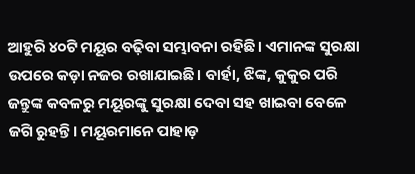ଆହୁରି ୪୦ଟି ମୟୂର ବଢ଼ିବା ସମ୍ଭାବନା ରହିଛି। ଏମାନଙ୍କ ସୁରକ୍ଷା ଉପରେ କଡ଼ା ନଜର ରଖାଯାଇଛି। ବାର୍ହା, ଝିଙ୍କ, କୁକୁର ପରି ଜନ୍ତୁଙ୍କ କବଳରୁ ମୟୂରଙ୍କୁ ସୁରକ୍ଷା ଦେବା ସହ ଖାଇବା ବେଳେ ଜଗି ରୁହନ୍ତି। ମୟୂରମାନେ ପାହାଡ଼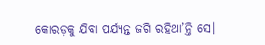କୋରଡ଼କୁ ଯିବା ପର୍ଯ୍ୟନ୍ତ ଜଗି ରହିଥା’ନ୍ତି ସେ।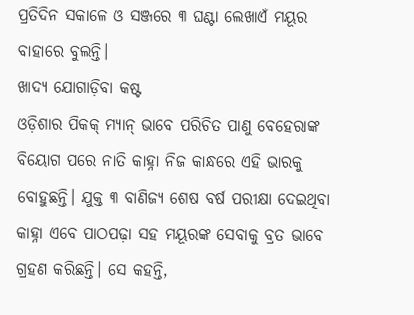ପ୍ରତିଦିନ ସକାଳେ ଓ ସଞ୍ଜରେ ୩ ଘଣ୍ଟା ଲେଖାଏଁ ମୟୂର ବାହାରେ ବୁଲନ୍ତି।
ଖାଦ୍ୟ ଯୋଗାଡ଼ିବା କଷ୍ଟ
ଓଡ଼ିଶାର ପିକକ୍ ମ୍ୟାନ୍ ଭାବେ ପରିଚିତ ପାଣୁ ବେହେରାଙ୍କ ବିୟୋଗ ପରେ ନାତି କାହ୍ନା ନିଜ କାନ୍ଧରେ ଏହି ଭାରକୁ ବୋହୁଛନ୍ତି। ଯୁକ୍ତ ୩ ବାଣିଜ୍ୟ ଶେଷ ବର୍ଷ ପରୀକ୍ଷା ଦେଇଥିବା କାହ୍ନା ଏବେ ପାଠପଢ଼ା ସହ ମୟୂରଙ୍କ ସେବାକୁ ବ୍ରତ ଭାବେ ଗ୍ରହଣ କରିଛନ୍ତି। ସେ କହନ୍ତି,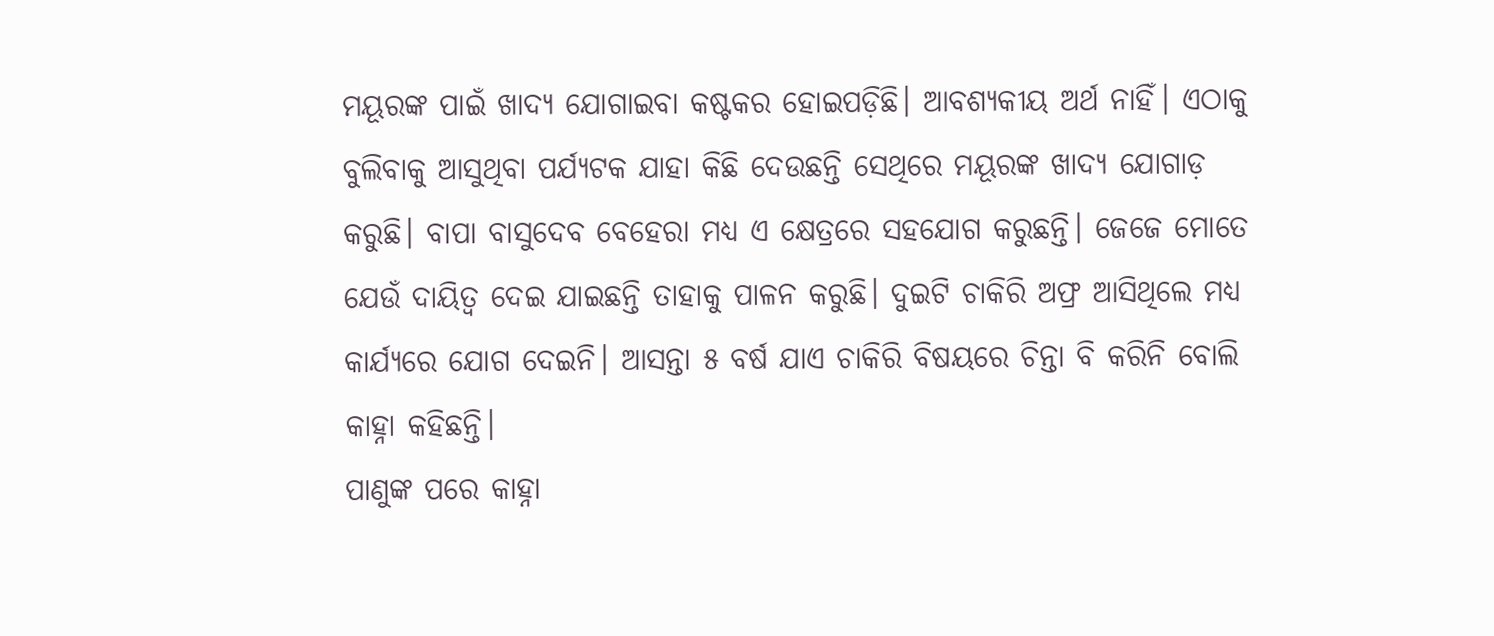ମୟୂରଙ୍କ ପାଇଁ ଖାଦ୍ୟ ଯୋଗାଇବା କଷ୍ଟକର ହୋଇପଡ଼ିଛି। ଆବଶ୍ୟକୀୟ ଅର୍ଥ ନାହିଁ। ଏଠାକୁ ବୁଲିବାକୁ ଆସୁଥିବା ପର୍ଯ୍ୟଟକ ଯାହା କିଛି ଦେଉଛନ୍ତି ସେଥିରେ ମୟୂରଙ୍କ ଖାଦ୍ୟ ଯୋଗାଡ଼ କରୁଛି। ବାପା ବାସୁଦେବ ବେହେରା ମଧ୍ୟ ଏ କ୍ଷେତ୍ରରେ ସହଯୋଗ କରୁଛନ୍ତି। ଜେଜେ ମୋତେ ଯେଉଁ ଦାୟିତ୍ୱ ଦେଇ ଯାଇଛନ୍ତି ତାହାକୁ ପାଳନ କରୁଛି। ଦୁଇଟି ଚାକିରି ଅଫ୍ର ଆସିଥିଲେ ମଧ୍ୟ କାର୍ଯ୍ୟରେ ଯୋଗ ଦେଇନି। ଆସନ୍ତା ୫ ବର୍ଷ ଯାଏ ଚାକିରି ବିଷୟରେ ଚିନ୍ତା ବି କରିନି ବୋଲି କାହ୍ନା କହିଛନ୍ତି।
ପାଣୁଙ୍କ ପରେ କାହ୍ନା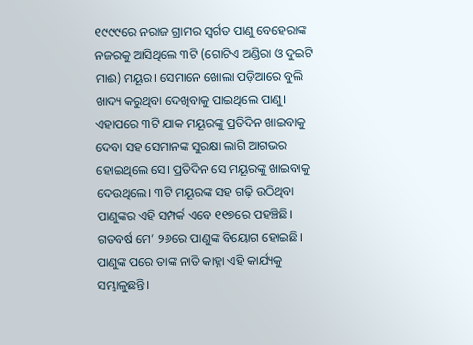୧୯୯୯ରେ ନରାଜ ଗ୍ରାମର ସ୍ୱର୍ଗତ ପାଣୁ ବେହେରାଙ୍କ ନଜରକୁ ଆସିଥିଲେ ୩ଟି (ଗୋଟିଏ ଅଣ୍ଡିରା ଓ ଦୁଇଟି ମାଈ) ମୟୂର। ସେମାନେ ଖୋଲା ପଡ଼ିଆରେ ବୁଲି ଖାଦ୍ୟ କରୁଥିବା ଦେଖିବାକୁ ପାଇଥିଲେ ପାଣୁ। ଏହାପରେ ୩ଟି ଯାକ ମୟୂରଙ୍କୁ ପ୍ରତିଦିନ ଖାଇବାକୁ ଦେବା ସହ ସେମାନଙ୍କ ସୁରକ୍ଷା ଲାଗି ଆଗଭର ହୋଇଥିଲେ ସେ। ପ୍ରତିଦିନ ସେ ମୟୂରଙ୍କୁ ଖାଇବାକୁ ଦେଉଥିଲେ। ୩ଟି ମୟୂରଙ୍କ ସହ ଗଢ଼ି ଉଠିଥିବା ପାଣୁଙ୍କର ଏହି ସମ୍ପର୍କ ଏବେ ୧୧୭ରେ ପହଞ୍ଚିଛି। ଗତବର୍ଷ ମେ’ ୨୬ରେ ପାଣୁଙ୍କ ବିୟୋଗ ହୋଇଛି। ପାଣୁଙ୍କ ପରେ ତାଙ୍କ ନାତି କାହ୍ନା ଏହି କାର୍ଯ୍ୟକୁ ସମ୍ଭାଳୁଛନ୍ତି।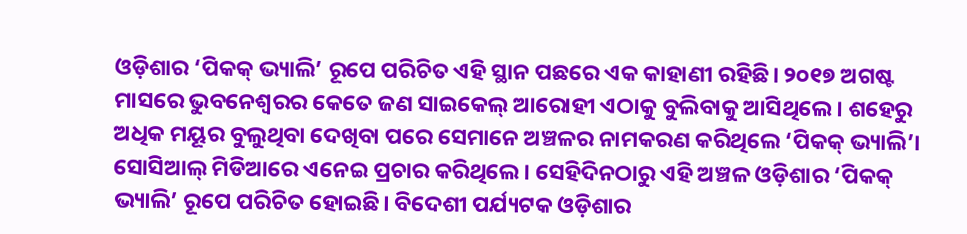ଓଡ଼ିଶାର ‘ପିକକ୍ ଭ୍ୟାଲି’ ରୂପେ ପରିଚିତ ଏହି ସ୍ଥାନ ପଛରେ ଏକ କାହାଣୀ ରହିଛି। ୨୦୧୭ ଅଗଷ୍ଟ ମାସରେ ଭୁବନେଶ୍ୱରର କେତେ ଜଣ ସାଇକେଲ୍ ଆରୋହୀ ଏଠାକୁ ବୁଲିବାକୁ ଆସିଥିଲେ। ଶହେରୁ ଅଧିକ ମୟୂର ବୁଲୁଥିବା ଦେଖିବା ପରେ ସେମାନେ ଅଞ୍ଚଳର ନାମକରଣ କରିଥିଲେ ‘ପିକକ୍ ଭ୍ୟାଲି’। ସୋସିଆଲ୍ ମିଡିଆରେ ଏନେଇ ପ୍ରଚାର କରିଥିଲେ। ସେହିଦିନଠାରୁ ଏହି ଅଞ୍ଚଳ ଓଡ଼ିଶାର ‘ପିକକ୍ ଭ୍ୟାଲି’ ରୂପେ ପରିଚିତ ହୋଇଛି। ବିଦେଶୀ ପର୍ଯ୍ୟଟକ ଓଡ଼ିଶାର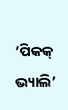‘ପିକକ୍ ଭ୍ୟାଲି’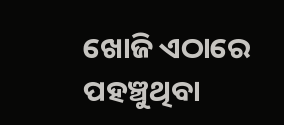ଖୋଜି ଏଠାରେ ପହଞ୍ଚୁଥିବା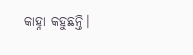କାହ୍ନା କହୁଛନ୍ତି।